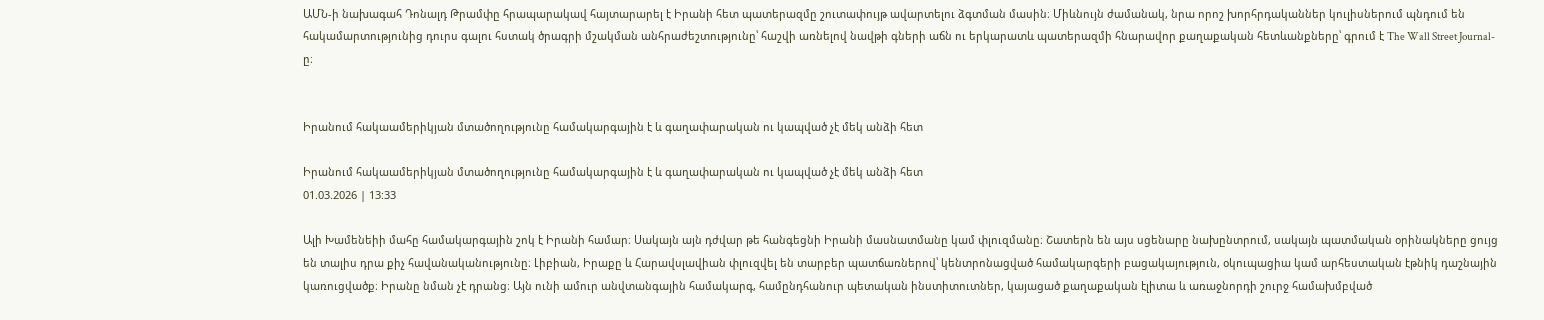ԱՄՆ-ի նախագահ Դոնալդ Թրամփը հրապարակավ հայտարարել է Իրանի հետ պատերազմը շուտափույթ ավարտելու ձգտման մասին։ Միևնույն ժամանակ, նրա որոշ խորհրդականներ կուլիսներում պնդում են հակամարտությունից դուրս գալու հստակ ծրագրի մշակման անհրաժեշտությունը՝ հաշվի առնելով նավթի գների աճն ու երկարատև պատերազմի հնարավոր քաղաքական հետևանքները՝ գրում է The Wall Street Journal-ը։


Իրանում հակաամերիկյան մտածողությունը համակարգային է և գաղափարական ու կապված չէ մեկ անձի հետ

Իրանում հակաամերիկյան մտածողությունը համակարգային է և գաղափարական ու կապված չէ մեկ անձի հետ
01.03.2026 | 13:33

Ալի Խամենեիի մահը համակարգային շոկ է Իրանի համար։ Սակայն այն դժվար թե հանգեցնի Իրանի մասնատմանը կամ փլուզմանը։ Շատերն են այս սցենարը նախընտրում, սակայն պատմական օրինակները ցույց են տալիս դրա քիչ հավանականությունը։ Լիբիան, Իրաքը և Հարավսլավիան փլուզվել են տարբեր պատճառներով՝ կենտրոնացված համակարգերի բացակայություն, օկուպացիա կամ արհեստական էթնիկ դաշնային կառուցվածք։ Իրանը նման չէ դրանց։ Այն ունի ամուր անվտանգային համակարգ, համընդհանուր պետական ինստիտուտներ, կայացած քաղաքական էլիտա և առաջնորդի շուրջ համախմբված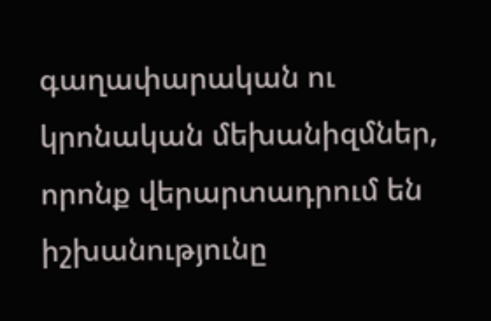գաղափարական ու կրոնական մեխանիզմներ, որոնք վերարտադրում են իշխանությունը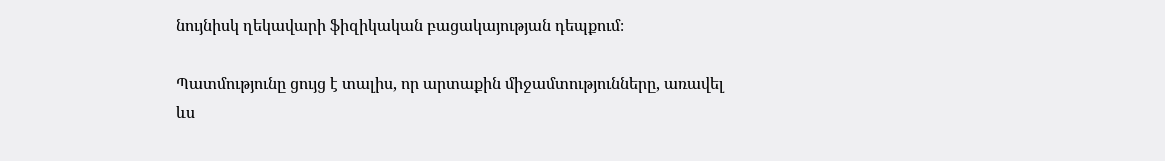նույնիսկ ղեկավարի ֆիզիկական բացակայության դեպքում։

Պատմությունը ցույց է տալիս, որ արտաքին միջամտությունները, առավել ևս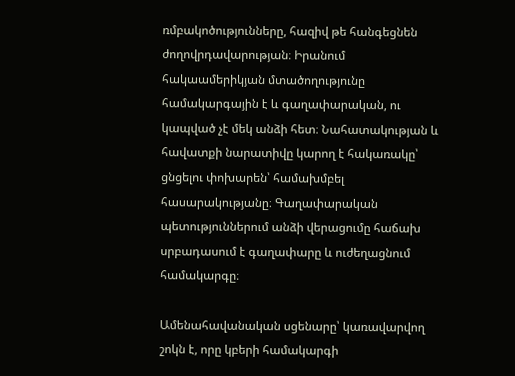ռմբակոծությունները, հազիվ թե հանգեցնեն ժողովրդավարության։ Իրանում հակաամերիկյան մտածողությունը համակարգային է և գաղափարական, ու կապված չէ մեկ անձի հետ։ Նահատակության և հավատքի նարատիվը կարող է հակառակը՝ ցնցելու փոխարեն՝ համախմբել հասարակությանը։ Գաղափարական պետություններում անձի վերացումը հաճախ սրբադասում է գաղափարը և ուժեղացնում համակարգը։

Ամենահավանական սցենարը՝ կառավարվող շոկն է, որը կբերի համակարգի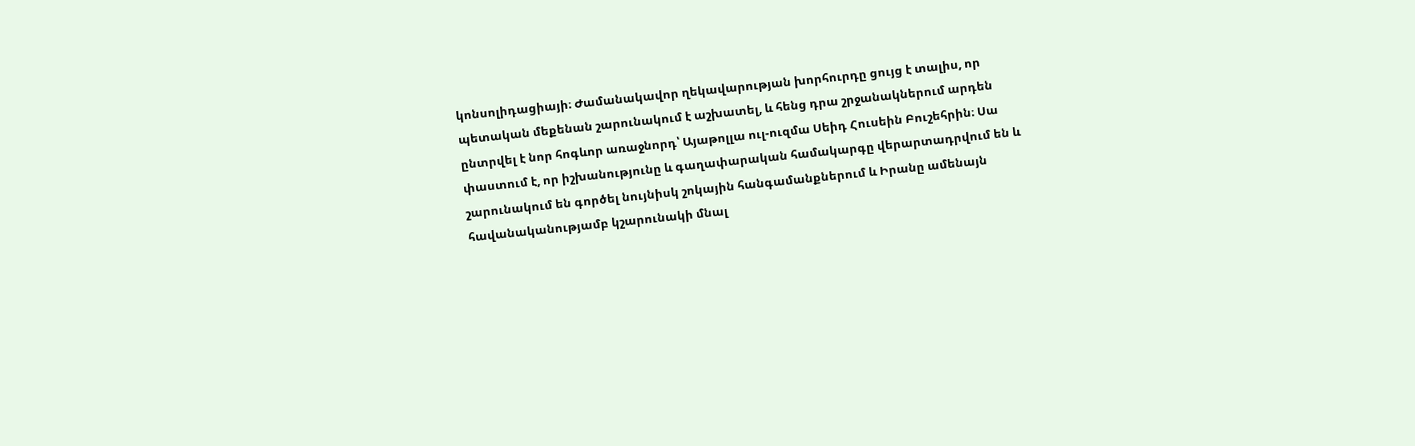կոնսոլիդացիայի։ Ժամանակավոր ղեկավարության խորհուրդը ցույց է տալիս, որ պետական մեքենան շարունակում է աշխատել, և հենց դրա շրջանակներում արդեն ընտրվել է նոր հոգևոր առաջնորդ՝ Այաթոլլա ուլ-ուզմա Սեիդ Հուսեին Բուշեհրին։ Սա փաստում է, որ իշխանությունը և գաղափարական համակարգը վերարտադրվում են և շարունակում են գործել նույնիսկ շոկային հանգամանքներում և Իրանը ամենայն հավանականությամբ կշարունակի մնալ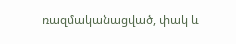ռազմականացված, փակ և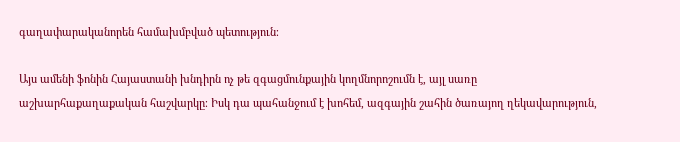գաղափարականորեն համախմբված պետություն։

Այս ամենի ֆոնին Հայաստանի խնդիրն ոչ թե զգացմունքային կողմնորոշումն է, այլ սառը աշխարհաքաղաքական հաշվարկը։ Իսկ դա պահանջում է խոհեմ, ազգային շահին ծառայող ղեկավարություն,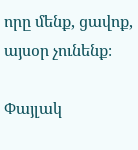որը մենք, ցավոք, այսօր չունենք։

Փայլակ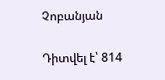Չոբանյան

Դիտվել է՝ 814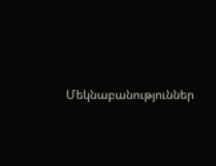Մեկնաբանություններ